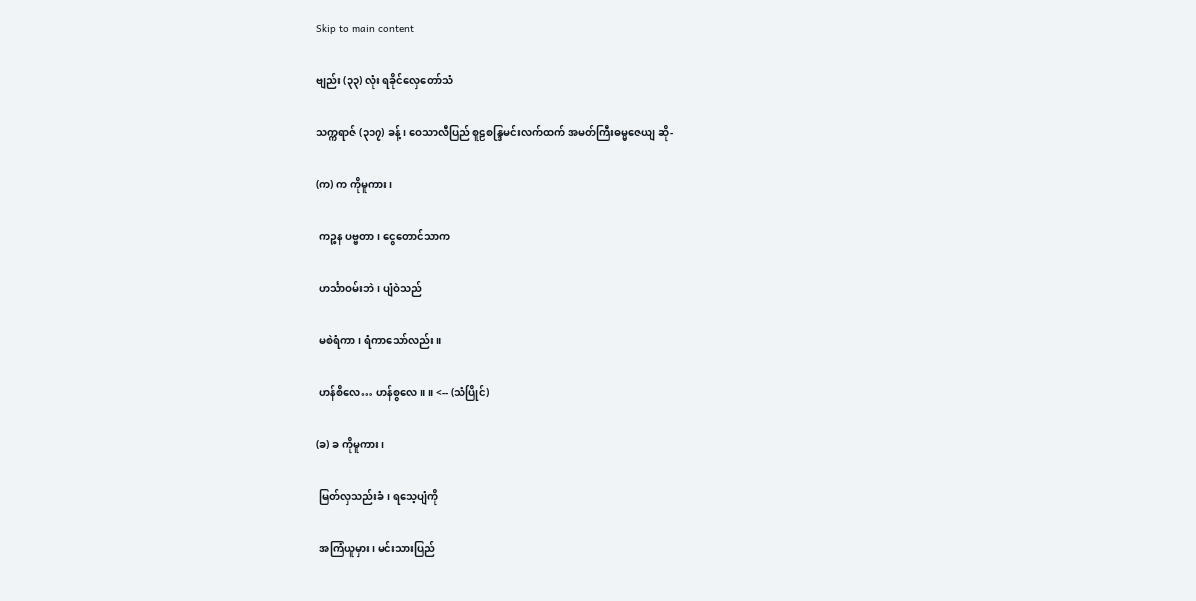Skip to main content

ဗျည်း (၃၃) လုံး ရခိုင်လှေတော်သံ

သက္ကရာဇ် (၃၁၇) ခန့်၊ ဝေသာလီပြည် စူဠစန္ဒြမင်းလက်ထက် အမတ်ကြီးဓမ္မဇေယျ ဆို-

(က) က ကိုမူကား၊

 ကဉ္စန ပဗ္ဗတာ၊ ငွေတောင်သာက

 ဟင်္သာဝမ်းဘဲ၊ ပျံဝဲသည်

 မစဲရံကာ၊ ရံကာသော်လည်း။

 ဟန်စိလေ… ဟန်စွလေ။ ။ <-- (သံပြိုင်)

(ခ) ခ ကိုမူကား၊

 မြတ်လှသည်းခံ၊ ရသေ့ပျံကို

 အကြံယူမှား၊ မင်းသားပြည်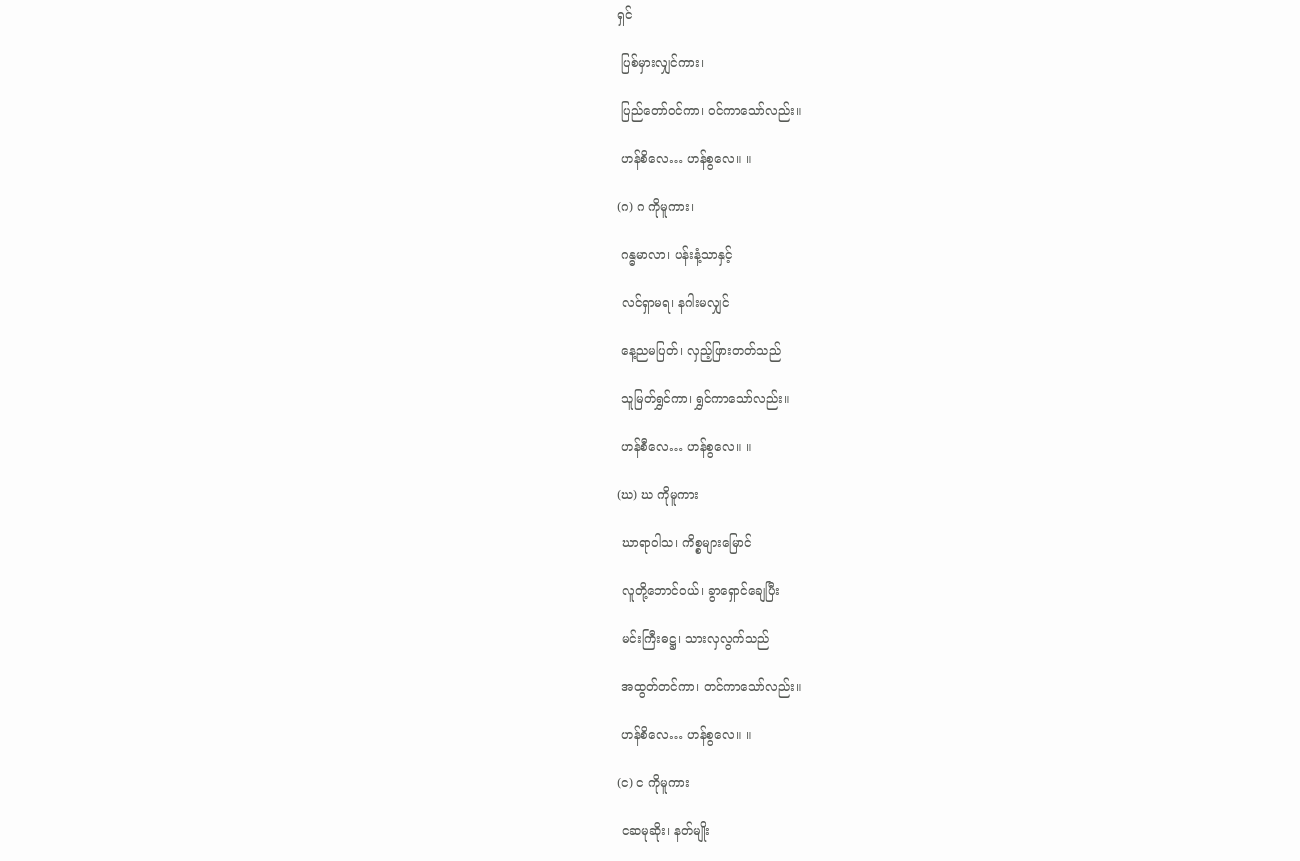ရှင်

 ပြစ်မှားလျှင်ကား၊

 ပြည်တော်ဝင်ကာ၊ ဝင်ကာသော်လည်း။

 ဟန်စိလေ… ဟန်စွလေ။ ။

(ဂ) ဂ ကိုမူကား၊

 ဂန္ဓမာလာ၊ ပန်းနံ့သာနှင့်

 လင်ရှာမရ၊ နဂါးမလျှင်

 နေ့ညမပြတ်၊ လှည့်ဖြားတတ်သည်

 သူမြတ်ရွှင်ကာ၊ ရွှင်ကာသော်လည်း။

 ဟန်စီလေ… ဟန်စွလေ။ ။

(ဃ) ဃ ကိုမူကား

 ဃာရာဝါသ၊ ကိစ္စများမြောင်

 လူတို့ဘောင်ဝယ်၊ ခွာရှောင်ချေပြီး

 မင်းကြီးဓဋ္ဌ၊ သားလှလွက်သည်

 အထွတ်တင်ကာ၊ တင်ကာသော်လည်း။

 ဟန်စိလေ… ဟန်စွလေ။ ။

(င) င ကိုမူကား

 ငဆမုဆိုး၊ နတ်မျိုး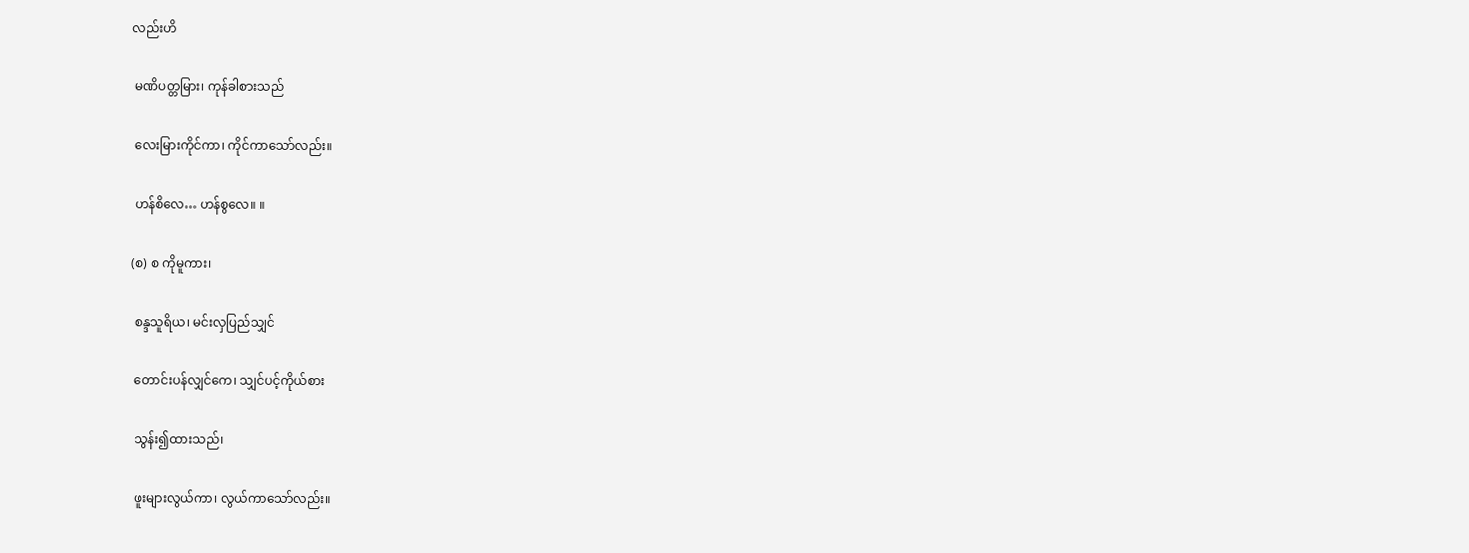လည်းဟိ

 မဏိပတ္တမြား၊ ကုန်ခါစားသည်

 လေးမြားကိုင်ကာ၊ ကိုင်ကာသော်လည်း။

 ဟန်စိလေ… ဟန်စွလေ။ ။

(စ) စ ကိုမူကား၊

 စန္ဒသူရိယ၊ မင်းလှပြည်သျှင်

 တောင်းပန်လျှင်ကေ၊ သျှင်ပင့်ကိုယ်စား

 သွန်း၍ထားသည်၊

 ဖူးများလွယ်ကာ၊ လွယ်ကာသော်လည်း။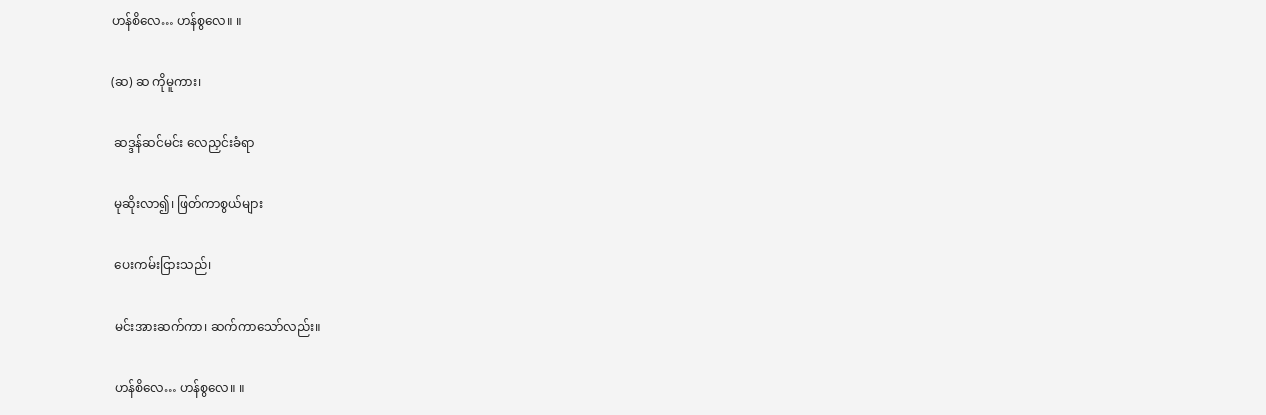ဟန်စိလေ… ဟန်စွလေ။ ။

(ဆ) ဆ ကိုမူကား၊

 ဆဒ္ဒန်ဆင်မင်း လေညှင်းခံရာ

 မုဆိုးလာ၍၊ ဖြတ်ကာစွယ်များ

 ပေးကမ်းငြားသည်၊

 မင်းအားဆက်ကာ၊ ဆက်ကာသော်လည်း။

 ဟန်စိလေ… ဟန်စွလေ။ ။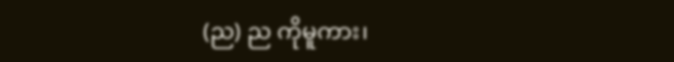(ည) ည ကိုမူကား၊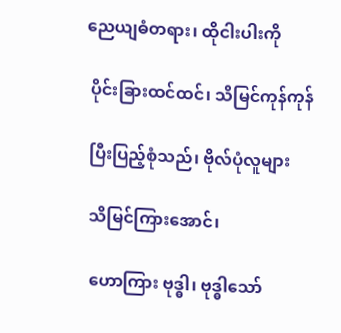ညေယျဓံတရား၊ ထိုငါးပါးကို

 ပိုင်းခြားထင်ထင်၊ သိမြင်ကုန်ကုန်

 ပြီးပြည့်စုံသည်၊ ဗိုလ်ပုံလူများ

 သိမြင်ကြားအောင်၊

 ဟောကြား ဗုဒ္ဓါ၊ ဗုဒ္ဓါသော်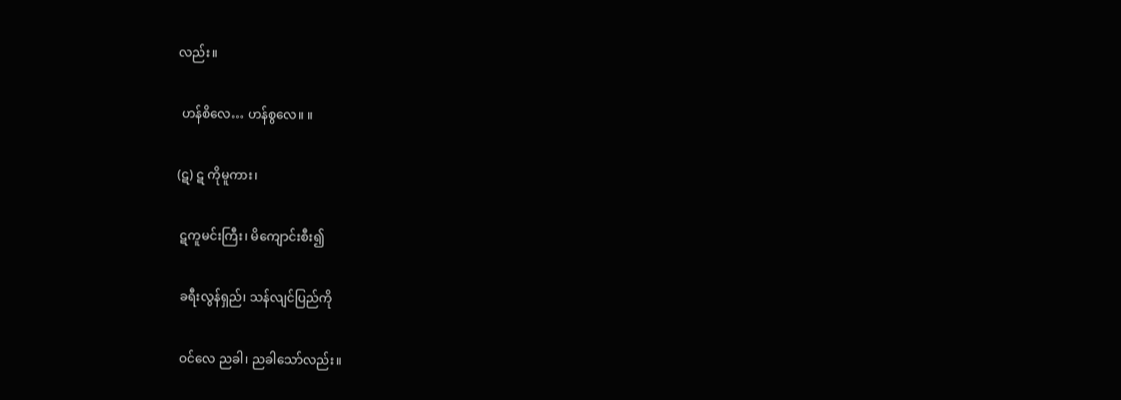လည်း။

 ဟန်စိလေ… ဟန်စွလေ။ ။

(ဋ) ဋ ကိုမူကား၊

 ဋကူမင်းကြီး၊ မိကျောင်းစီး၍

 ခရီးလွန်ရှည်၊ သန်လျင်ပြည်ကို

 ဝင်လေ ညခါ၊ ညခါသော်လည်း။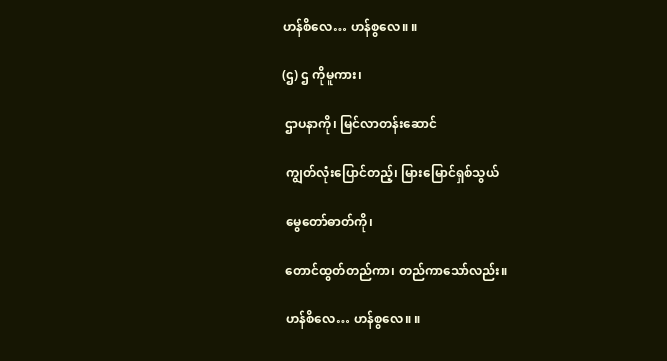ဟန်စိလေ… ဟန်စွလေ။ ။

(ဌ) ဌ ကိုမူကား၊

 ဌာပနာကို၊ မြင်လာတန်းဆောင်

 ကျွတ်လုံးပြောင်တည့်၊ မြားမြောင်ရှစ်သွယ်

 မွေတော်ဓာတ်ကို၊

 တောင်ထွတ်တည်ကာ၊ တည်ကာသော်လည်း။

 ဟန်စိလေ… ဟန်စွလေ။ ။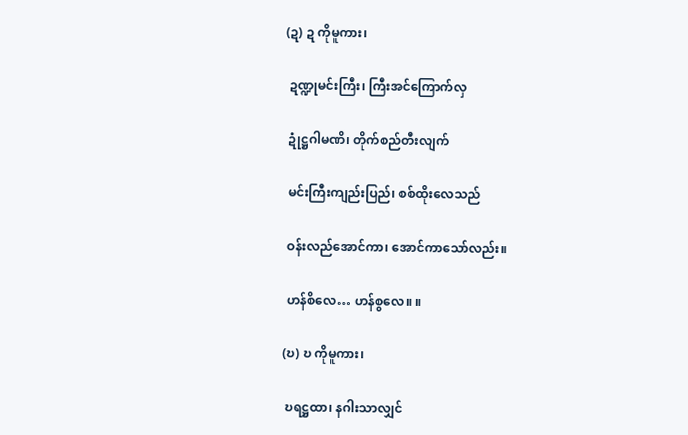(ဍ) ဍ ကိုမူကား၊

 ဍဏ္ဍုမင်းကြီး၊ ကြီးအင်ကြောက်လှ

 ဍုံဋ္ဌဂါမဏိ၊ တိုက်စည်တီးလျက်

 မင်းကြီးကျည်းပြည်၊ စစ်ထိုးလေသည်

 ဝန်းလည်အောင်ကာ၊ အောင်ကာသော်လည်း။

 ဟန်စိလေ… ဟန်စွလေ။ ။

(ဎ) ဎ ကိုမူကား၊

 ဎရဋ္ဌထာ၊ နဂါးသာလျှင်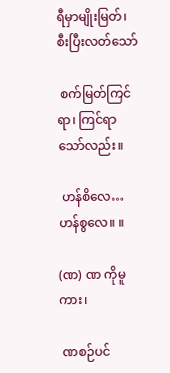ရီမှာမျိုးမြတ်၊ စီးပြီးလတ်သော်

 စက်မြတ်ကြင်ရာ၊ ကြင်ရာသော်လည်း။

 ဟန်စိလေ… ဟန်စွလေ။ ။

(ဏ) ဏ ကိုမူကား၊

 ဏစဉ်ပင်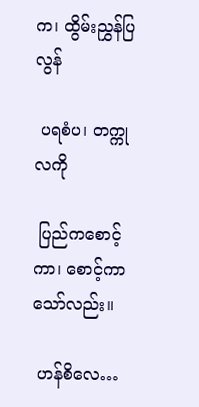က၊ ထွိမ်းညွှန်ပြလွန်

 ပရစံပ၊ တက္ကုလကို

 ပြည်ကစောင့်ကာ၊ စောင့်ကာသော်လည်း။

 ဟန်စိလေ…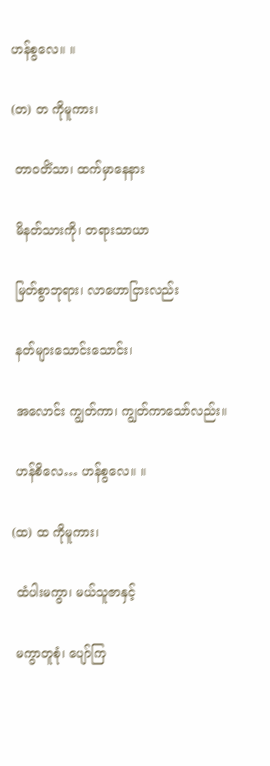ဟန်စွလေ။ ။

(တ) တ ကိုမူကား၊

 တာဝတိံသာ၊ ထက်မှာနေနား

 မိနတ်သားကို၊ တရားသာယာ

 မြတ်စွာဘုရား၊ လာဟောငြားလည်း

 နတ်များသောင်းသောင်း၊

 အလောင်း ကျွတ်ကာ၊ ကျွတ်ကာသော်လည်း။

 ဟန်စိလေ… ဟန်စွလေ။ ။

(ထ) ထ ကိုမူကား၊

 ထံပါးမကွာ၊ မယ်သူဇာနှင့်

 မကွာတူစုံ၊ ပျော်ကြ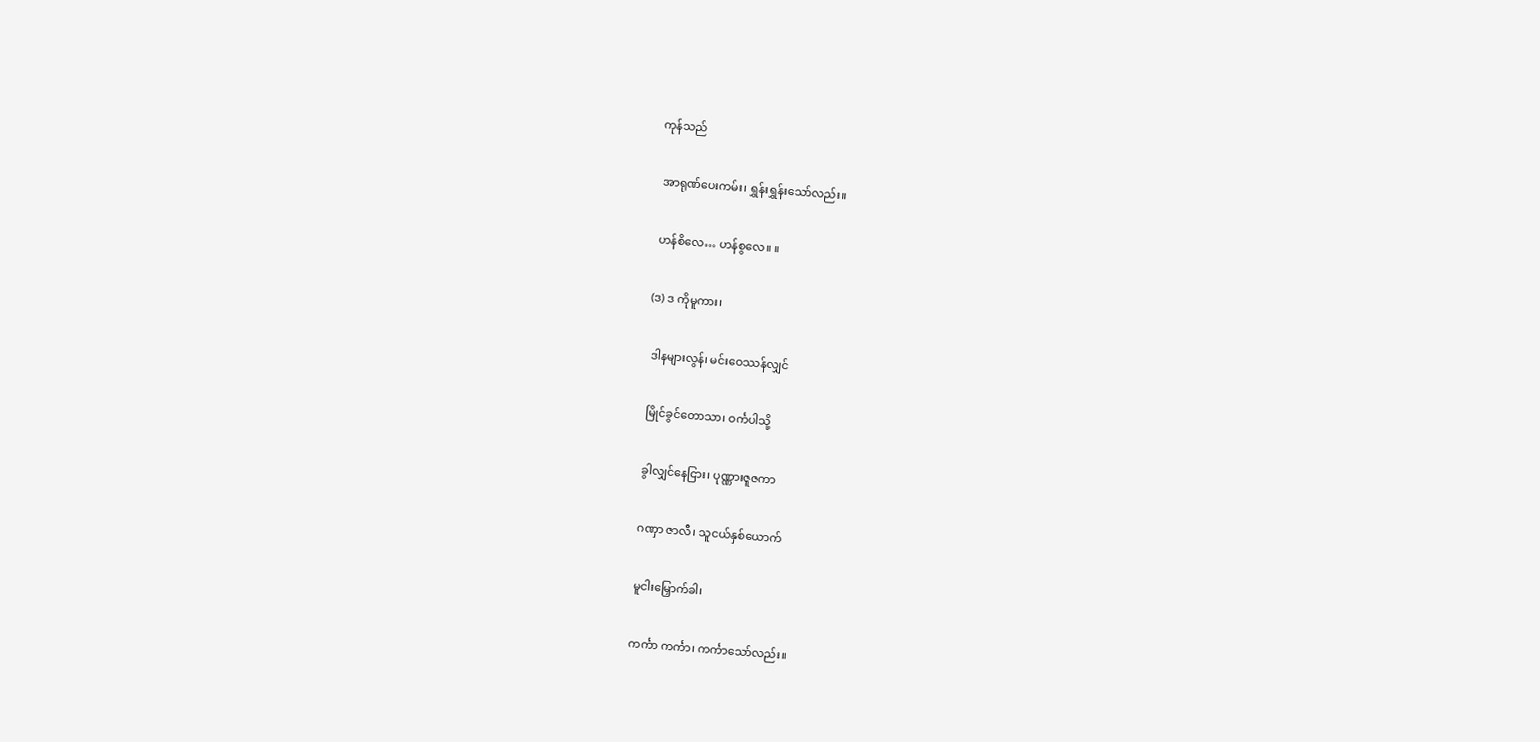ကုန်သည်

 အာရုဏ်ပေးကမ်း၊ ရွှန်းရွှန်းသော်လည်း။

 ဟန်စိလေ… ဟန်စွလေ။ ။

(ဒ) ဒ ကိုမူကား၊

 ဒါနများလွန်၊ မင်းဝေဿန်လျှင်

 မြိုင်ခွင်တောသာ၊ ဝင်္ကပါသို့

 ခွါလျှင်နေငြား၊ ပုဏ္ဏားဇူဇကာ

 ဂဏှာ ဇာလီ၊ သူငယ်နှစ်ယောက်

 မူငါးမြှောက်ခါ၊

 ကင်္ကာ ကင်္ကာ၊ ကင်္ကာသော်လည်း။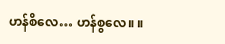ဟန်စိလေ… ဟန်စွလေ။ ။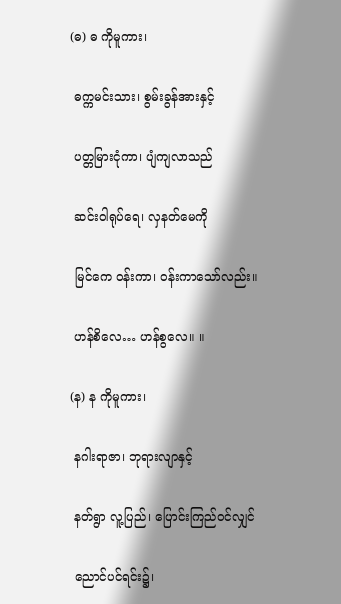(ဓ) ဓ ကိုမူကား၊

 ဓက္ကမင်းသား၊ စွမ်းခွန်အားနှင့်

 ပတ္တမြားငုံကာ၊ ပျံကျလာသည်

 ဆင်းဝါရုပ်ရေ၊ လှနတ်မေကို

 မြင်ကေ ဝန်းကာ၊ ဝန်းကာသော်လည်း။

 ဟန်စိလေ… ဟန်စွလေ။ ။

(န) န ကိုမူကား၊

 နဂါးရာဇာ၊ ဘုရားလျာနှင့်

 နတ်ရွာ လူ့ပြည်၊ ပြောင်းကြည်ဝင်လျှင်

 ညောင်ပင်ရင်း၌၊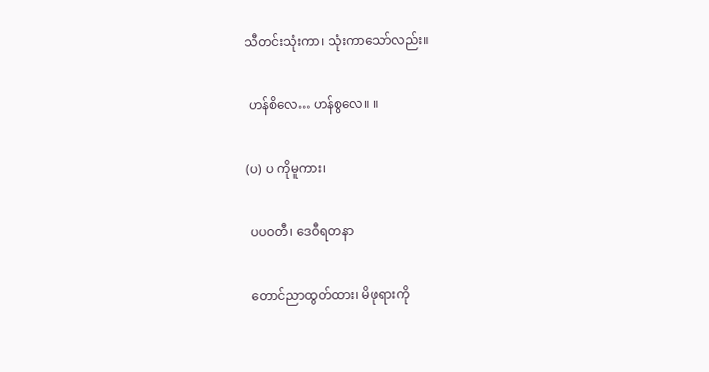သီတင်းသုံးကာ၊ သုံးကာသော်လည်း။

 ဟန်စိလေ… ဟန်စွလေ။ ။

(ပ) ပ ကိုမူကား၊

 ပပဝတီ၊ ဒေဝီရတနာ

 တောင်ညာထွတ်ထား၊ မိဖုရားကို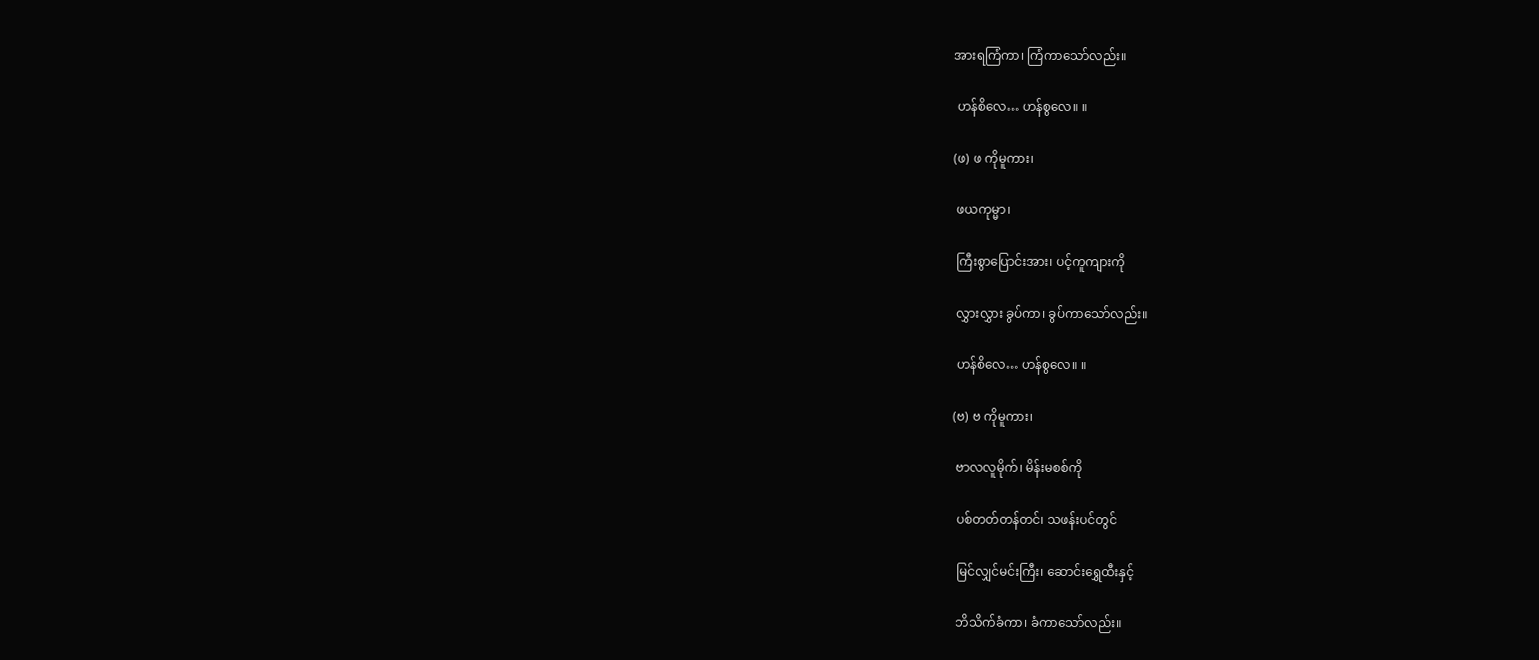အားရကြံကာ၊ ကြံကာသော်လည်း။

 ဟန်စိလေ… ဟန်စွလေ။ ။

(ဖ) ဖ ကိုမူကား၊

 ဖယကုမ္မာ၊

 ကြီးစွာပြောင်းအား၊ ပင့်ကူကျားကို

 လွှားလွှား ခွပ်ကာ၊ ခွပ်ကာသော်လည်း။

 ဟန်စိလေ… ဟန်စွလေ။ ။

(ဗ) ဗ ကိုမူကား၊

 ဗာလလူမိုက်၊ မိန်းမစစ်ကို

 ပစ်တတ်တန်တင်၊ သဖန်းပင်တွင်

 မြင်လျှင်မင်းကြီး၊ ဆောင်းရွှေထီးနှင့်

 ဘိသိက်ခံကာ၊ ခံကာသော်လည်း။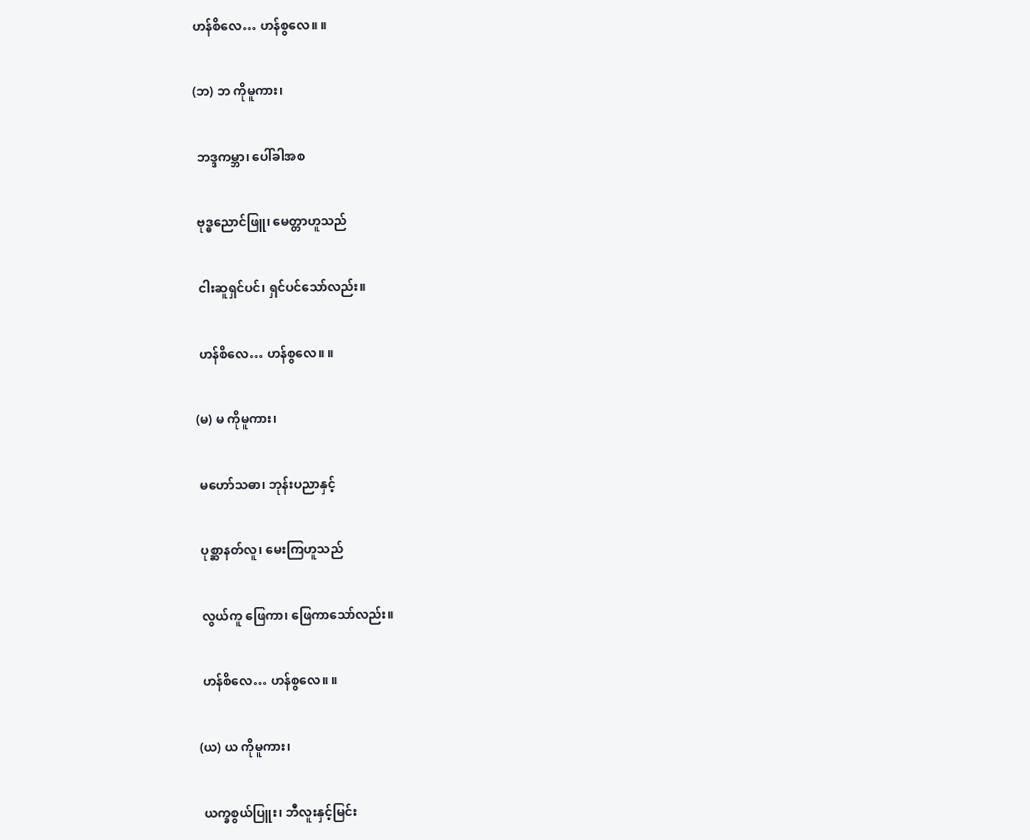ဟန်စိလေ… ဟန်စွလေ။ ။

(ဘ) ဘ ကိုမူကား၊

 ဘဒ္ဒကမ္ဘာ၊ ပေါ်ခါအစ

 ဗုဒ္ဓညောင်ဖြူ၊ မေတ္တာဟူသည်

 ငါးဆူရှင်ပင်၊ ရှင်ပင်သော်လည်း။

 ဟန်စိလေ… ဟန်စွလေ။ ။

(မ) မ ကိုမူကား၊

 မဟော်သဓာ၊ ဘုန်းပညာနှင့်

 ပုစ္ဆာနတ်လူ၊ မေးကြဟူသည်

 လွယ်ကူ ဖြေကာ၊ ဖြေကာသော်လည်း။

 ဟန်စိလေ… ဟန်စွလေ။ ။

(ယ) ယ ကိုမူကား၊

 ယက္ခစွယ်ပြူး၊ ဘီလူးနှင့်မြင်း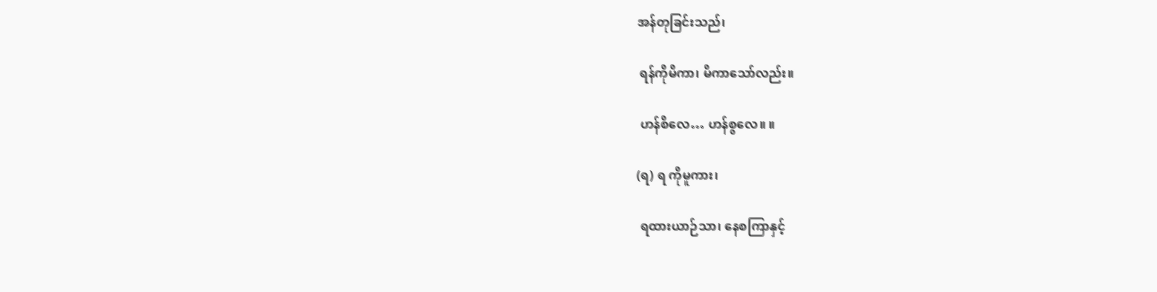အန်တုခြင်းသည်၊

 ရန်ကိုမိကာ၊ မိကာသော်လည်း။

 ဟန်စိလေ… ဟန်စွလေ။ ။

(ရ) ရ ကိုမူကား၊

 ရထားယာဉ်သာ၊ နေစကြာနှင့်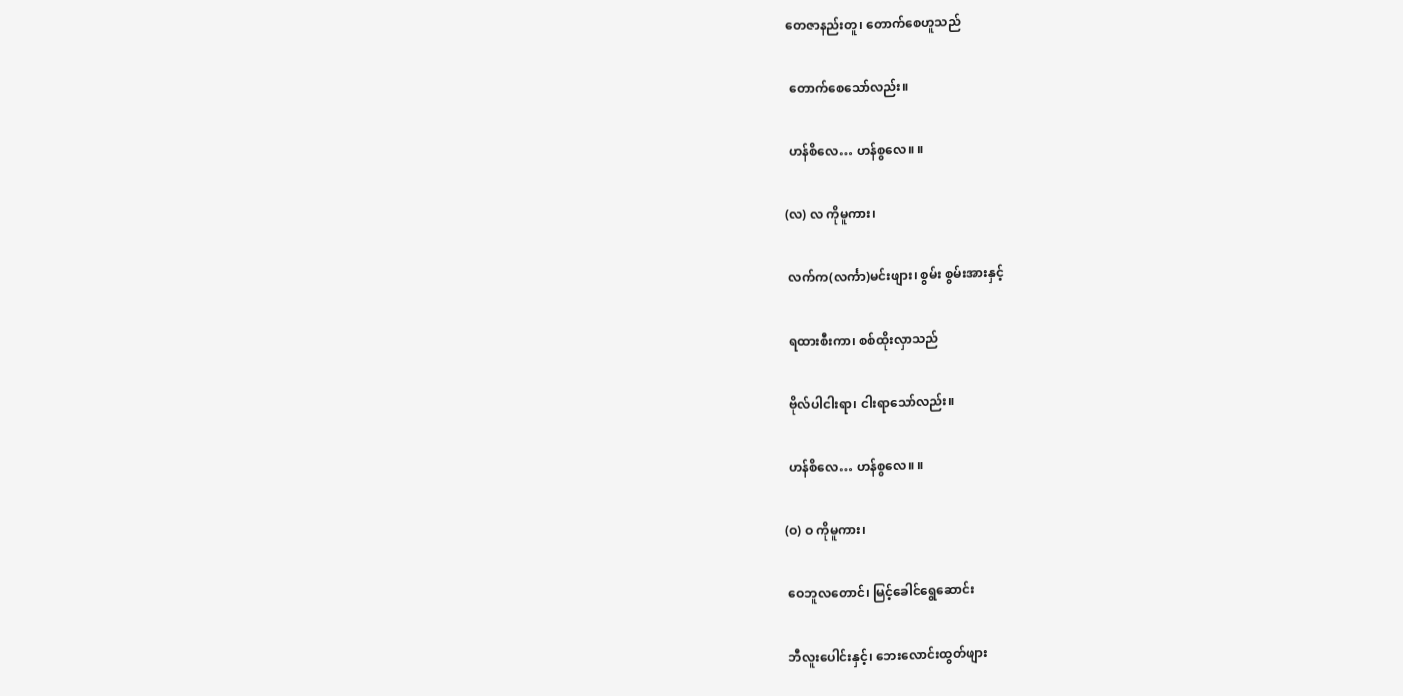တေဇာနည်းတူ၊ တောက်စေဟူသည်

 တောက်စေသော်လည်း။

 ဟန်စိလေ… ဟန်စွလေ။ ။

(လ) လ ကိုမူကား၊

 လက်က(လင်္ကာ)မင်းဖျား၊ စွမ်း စွမ်းအားနှင့်

 ရထားစီးကာ၊ စစ်ထိုးလှာသည်

 ဗိုလ်ပါငါးရာ၊ ငါးရာသော်လည်း။

 ဟန်စိလေ… ဟန်စွလေ။ ။

(ဝ) ဝ ကိုမူကား၊

 ဝေဘူလတောင်၊ မြင့်ခေါင်ရွေဆောင်း

 ဘီလူးပေါင်းနှင့်၊ ဘေးလောင်းထွတ်ဖျား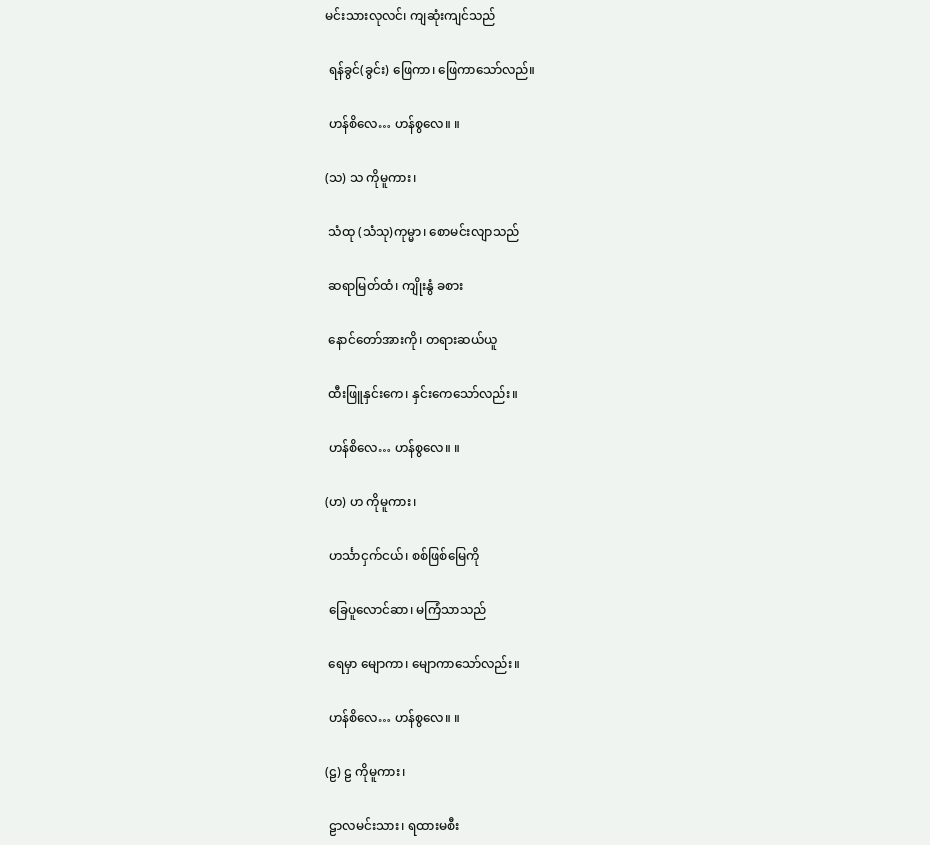မင်းသားလုလင်၊ ကျဆုံးကျင်သည်

 ရန်ခွင်(ခွင်း) ဖြေကာ၊ ဖြေကာသော်လည်။

 ဟန်စိလေ… ဟန်စွလေ။ ။

(သ) သ ကိုမူကား၊

 သံထု (သံသု)ကုမ္မာ၊ စောမင်းလျာသည်

 ဆရာမြတ်ထံ၊ ကျိုးနွံ ခစား

 နောင်တော်အားကို၊ တရားဆယ်ယူ

 ထီးဖြူနှင်းကေ၊ နှင်းကေသော်လည်း။

 ဟန်စိလေ… ဟန်စွလေ။ ။

(ဟ) ဟ ကိုမူကား၊

 ဟင်္သာငှက်ငယ်၊ စစ်ဖြစ်မြေကို

 ခြေပူလောင်ဆာ၊ မကြံသာသည်

 ရေမှာ မျောကာ၊ မျောကာသော်လည်း။

 ဟန်စိလေ… ဟန်စွလေ။ ။

(ဠ) ဠ ကိုမူကား၊

 ဠာလမင်းသား၊ ရထားမစီး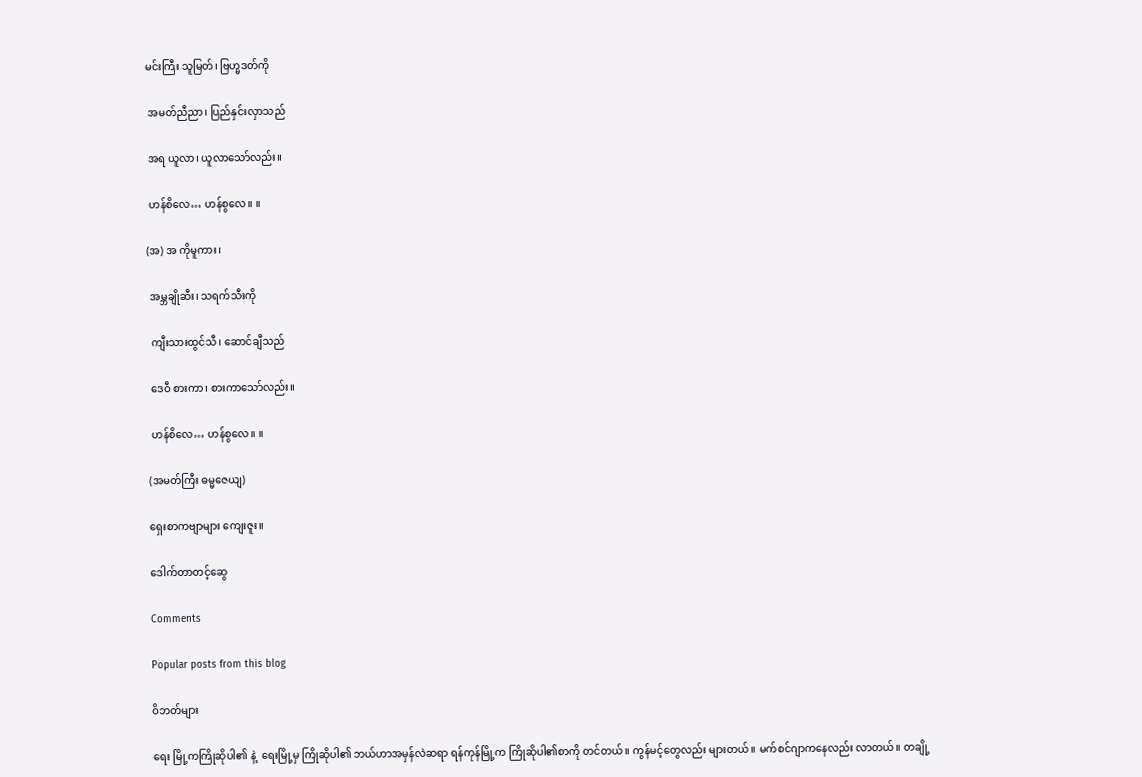မင်းကြီး သူမြတ်၊ ဗြဟ္မဒတ်ကို

 အမတ်ညီညာ၊ ပြည်နှင်းလှာသည်

 အရ ယူလာ၊ ယူလာသော်လည်း။

 ဟန်စိလေ… ဟန်စွလေ။ ။

(အ) အ ကိုမူကား၊

 အမ္ဘချိုဆီး၊ သရက်သီးကို

 ကျီးသားထွင်သီ၊ ဆောင်ချီသည်

 ဒေဝီ စားကာ၊ စားကာသော်လည်း။

 ဟန်စိလေ… ဟန်စွလေ။ ။

(အမတ်ကြီး ဓမ္မဇေယျ)

ရှေးစာကဗျာများ ကျေးဇူး။

ဒေါက်တာတင့်ဆွေ

Comments

Popular posts from this blog

ဝိဘတ်များ

ရေး မြို့ကကြိုဆိုပါ၏ နဲ့  ရေးမြို့မှ ကြိုဆိုပါ၏ ဘယ်ဟာအမှန်လဲဆရာ ရန်ကုန်မြို့က ကြိုဆိုပါ၏စာကို တင်တယ်။ ကွန်မင့်တွေလည်း များတယ်။ မက်စင်ဂျာကနေလည်း လာတယ်။ တချို့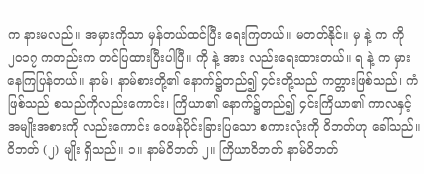က နားမလည်။ အမှားကိုသာ မှန်တယ်ထင်ပြီး ရေးကြတယ်။ မတတ်နိုင်။ မှ နဲ့ က ကို ၂၀၁၇ ကတည်းက တင်ပြထားပြီးပါပြီ။ ကို နဲ့ အား လည်းရေးထားတယ်။ ရ နဲ့ က မှားနေကြပြန်တယ်။ နာမ်၊ နာမ်စားတို့၏ နောက်၌တည်၍ ၄င်းတို့သည် ကတ္တားဖြစ်သည်၊ ကံဖြစ်သည် စသည်ကိုလည်းကောင်း၊ ကြိယာ၏ နောက်၌တည်၍ ၄င်းကြိယာ၏ ကာလနှင့် အမျိုးအစားကို လည်းကောင်း ဝေဖန်ပိုင်းခြားပြသော စကားလုံးကို ဝိဘတ်ဟု ခေါ်သည်။ ဝိဘတ် (၂) မျိုး ရှိသည်။ ၁။ နာမ်ဝိဘတ် ၂။ ကြိယာဝိဘတ် နာမ်ဝိဘတ်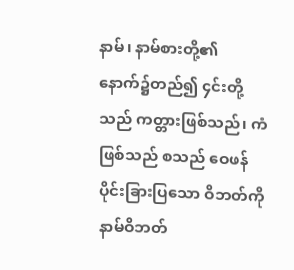နာမ်၊ နာမ်စားတို့၏ နောက်၌တည်၍ ၄င်းတို့သည် ကတ္တားဖြစ်သည်၊ ကံဖြစ်သည် စသည် ဝေဖန်ပိုင်းခြားပြသော ဝိဘတ်ကို နာမ်ဝိဘတ်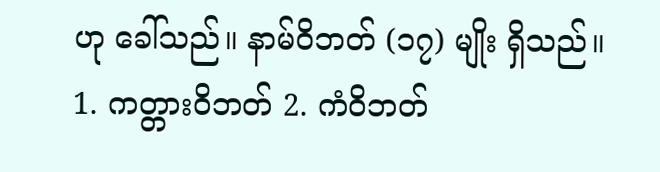ဟု ခေါ်သည်။ နာမ်ဝိဘတ် (၁၇) မျိုး ရှိသည်။ 1. ကတ္တားဝိဘတ် 2. ကံဝိဘတ်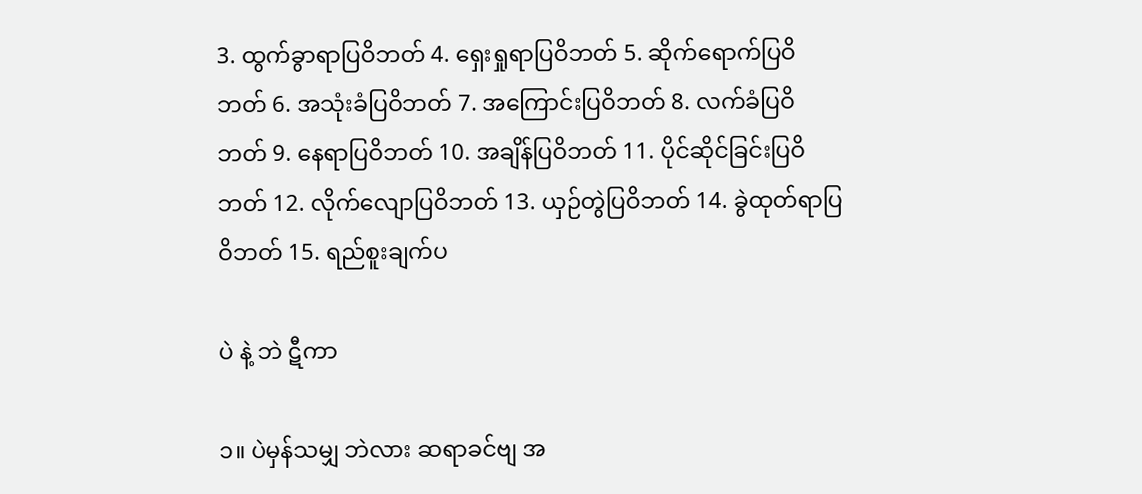3. ထွက်ခွာရာပြဝိဘတ် 4. ရှေးရှုရာပြဝိဘတ် 5. ဆိုက်ရောက်ပြဝိဘတ် 6. အသုံးခံပြဝိဘတ် 7. အကြောင်းပြဝိဘတ် 8. လက်ခံပြဝိဘတ် 9. နေရာပြဝိဘတ် 10. အချိန်ပြဝိဘတ် 11. ပိုင်ဆိုင်ခြင်းပြဝိဘတ် 12. လိုက်လျောပြဝိဘတ် 13. ယှဉ်တွဲပြဝိဘတ် 14. ခွဲထုတ်ရာပြဝိဘတ် 15. ရည်စူးချက်ပ

ပဲ နဲ့ ဘဲ ဋီကာ

၁။ ပဲမှန်သမျှ ဘဲလား ဆရာခင်ဗျ အ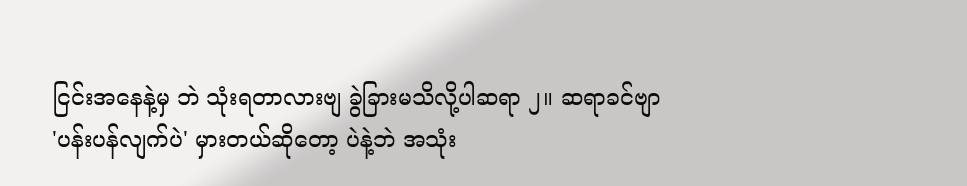ငြင်းအနေနဲ့မှ ဘဲ သုံးရတာလားဗျ ခွဲခြားမသိလို့ပါဆရာ ၂။ ဆရာခင်ဗျာ 'ပန်းပန်လျက်ပဲ' မှားတယ်ဆိုတော့ ပဲနဲ့ဘဲ အသုံး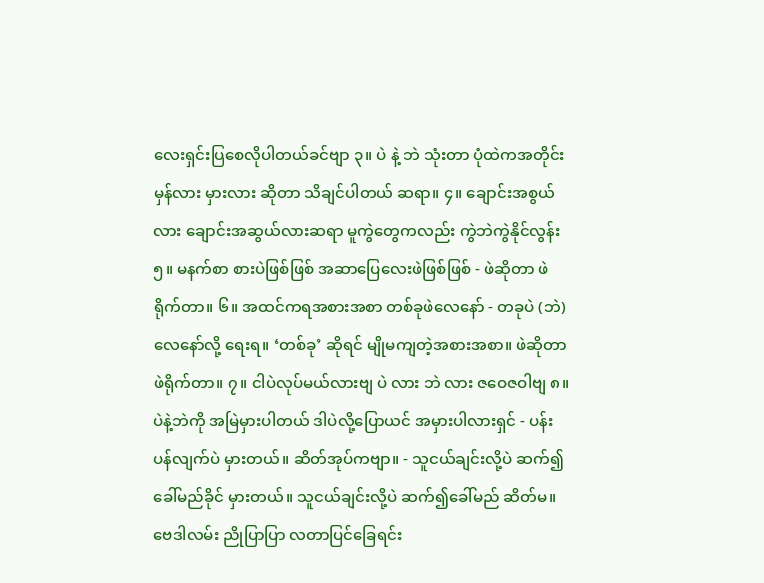လေးရှင်းပြစေလိုပါတယ်ခင်ဗျာ ၃။ ပဲ နဲ့ ဘဲ သုံးတာ ပုံထဲကအတိုင်း မှန်လား မှားလား ဆိုတာ သိချင်ပါတယ် ဆရာ။ ၄။ ချောင်းအစွယ်လား ချောင်းအဆွယ်လားဆရာ မူကွဲတွေကလည်း ကွဲဘဲကွဲနိုင်လွန်း ၅။ မနက်စာ စားပဲဖြစ်ဖြစ် အဆာပြေလေးဖဲဖြစ်ဖြစ် - ဖဲဆိုတာ ဖဲရိုက်တာ။ ၆။ အထင်ကရအစားအစာ တစ်ခုဖဲလေနော် - တခုပဲ (ဘဲ) လေနော်လို့ ရေးရ။ ‘တစ်ခု’ ဆိုရင် မျိုမကျတဲ့အစားအစာ။ ဖဲဆိုတာ ဖဲရိုက်တာ။ ၇။ ငါပဲလုပ်မယ်လားဗျ ပဲ လား ဘဲ လား ဇဝေဇဝါဗျ ၈။ ပဲနဲ့ဘဲကို အမြဲမှားပါတယ် ဒါပဲလို့ပြောယင် အမှားပါလားရှင် - ပန်းပန်လျက်ပဲ မှားတယ်။ ဆိတ်အုပ်ကဗျာ။ - သူငယ်ချင်းလို့ပဲ ဆက်၍ခေါ်မည်ခိုင် မှားတယ်။ သူငယ်ချင်းလို့ပဲ ဆက်၍ခေါ်မည် ဆိတ်မ။ ဗေဒါလမ်း ညိုပြာပြာ လတာပြင်ခြေရင်း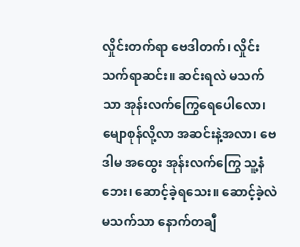လှိုင်းတက်ရာ ဗေဒါတက်၊ လှိုင်းသက်ရာဆင်း။ ဆင်းရလဲ မသက်သာ အုန်းလက်ကြွေရေပေါလော၊ မျောစုန်လို့လာ အဆင်းနဲ့အလာ၊ ဗေဒါမ အထွေး အုန်းလက်ကြွေ သူ့နံဘေး၊ ဆောင့်ခဲ့ရသေး။ ဆောင့်ခဲ့လဲ မသက်သာ နောက်တချီ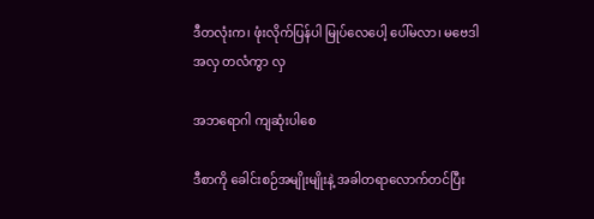ဒီတလုံးက၊ ဖုံးလိုက်ပြန်ပါ မြုပ်လေပေါ့ ပေါ်မလာ၊ မဗေဒါအလှ တလံကွာ လှ

အဘရောဂါ ကျဆုံးပါစေ

ဒီစာကို ခေါင်းစဉ်အမျိုးမျိုးနဲ့ အခါတရာလောက်တင်ပြီး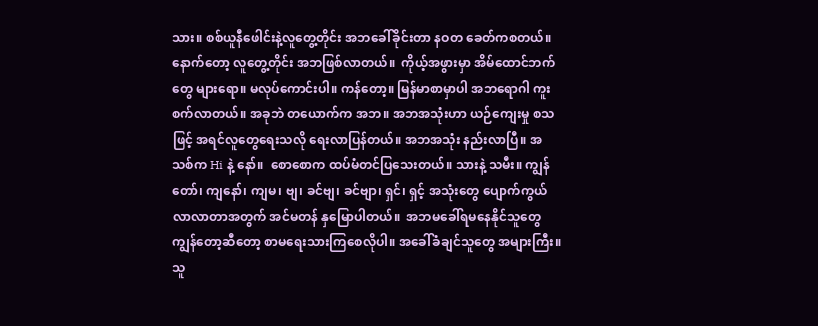သား။ စစ်ယူနီဖေါင်းနဲ့လူတွေ့တိုင်း အဘခေါ်ခိုင်းတာ နဝတ ခေတ်ကစတယ်။ နောက်တော့ လူတွေ့တိုင်း အဘဖြစ်လာတယ်။  ကိုယ့်အဖွားမှာ အိမ်ထောင်ဘက်တွေ များရော။ မလုပ်ကောင်းပါ။ ကန်တော့။ မြန်မာစာမှာပါ အဘရောဂါ ကူးစက်လာတယ်။ အခုဘဲ တယောက်က အဘ။ အဘအသုံးဟာ ယဉ်ကျေးမှု စသဖြင့် အရင်လူတွေရေးသလို ရေးလာပြန်တယ်။ အဘအသုံး နည်းလာပြီ။ အသစ်က Hi နဲ့ နော်။  စောစောက ထပ်မံတင်ပြသေးတယ်။ သားနဲ့ သမီး။ ကျွန်တော်၊ ကျနော်၊ ကျမ၊ ဗျ၊ ခင်ဗျ၊ ခင်ဗျာ၊ ရှင်၊ ရှင့် အသုံးတွေ ပျောက်ကွယ်လာလာတာအတွက် အင်မတန် နှမြောပါတယ်။  အဘမခေါ်ရမနေနိုင်သူတွေ ကျွန်တော့ဆီတော့ စာမရေးသားကြစေလိုပါ။ အခေါ်ခံချင်သူတွေ အများကြီး။  သူ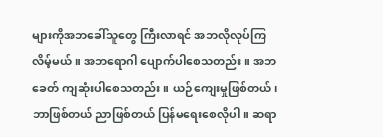များကိုအဘခေါ်သူတွေ ကြီးလာရင် အဘလိုလုပ်ကြလိမ့်မယ်။ အဘရောဂါ ပျောက်ပါစေသတည်း။ အဘခေတ် ကျဆုံးပါစေသတည်း။ ယဉ်ကျေးမှုဖြစ်တယ်၊ ဘာဖြစ်တယ် ညာဖြစ်တယ် ပြန်မရေးစေလိုပါ။ ဆရာ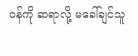ဝန်ကို ဆရာလို့ မခေါ်ချင်သူ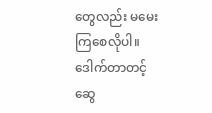တွေလည်း မမေးကြစေလိုပါ။ ဒေါက်တာတင့်ဆွေ